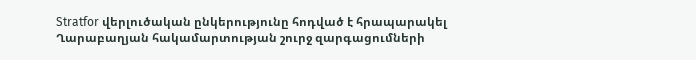Stratfor վերլուծական ընկերությունը հոդված է հրապարակել Ղարաբաղյան հակամարտության շուրջ զարգացումների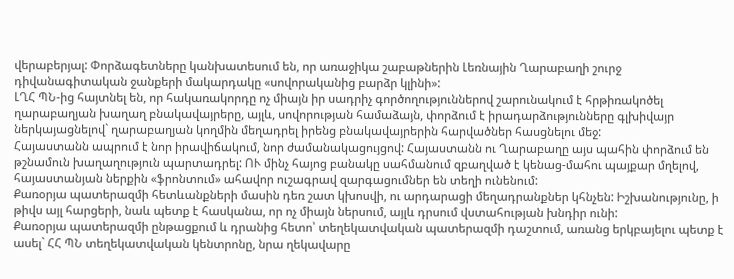վերաբերյալ: Փորձագետները կանխատեսում են, որ առաջիկա շաբաթներին Լեռնային Ղարաբաղի շուրջ դիվանագիտական ջանքերի մակարդակը «սովորականից բարձր կլինի»:
ԼՂՀ ՊՆ-ից հայտնել են, որ հակառակորդը ոչ միայն իր սադրիչ գործողություններով շարունակում է հրթիռակոծել ղարաբաղյան խաղաղ բնակավայրերը, այլև, սովորության համաձայն, փորձում է իրադարձությունները գլխիվայր ներկայացնելով` ղարաբաղյան կողմին մեղադրել իրենց բնակավայրերին հարվածներ հասցնելու մեջ:
Հայաստանն ապրում է նոր իրավիճակում, նոր ժամանակացույցով: Հայաստանն ու Ղարաբաղը այս պահին փորձում են թշնամուն խաղաղություն պարտադրել: ՈՒ մինչ հայոց բանակը սահմանում զբաղված է կենաց-մահու պայքար մղելով, հայաստանյան ներքին «ֆրոնտում» ահավոր ուշագրավ զարգացումներ են տեղի ունենում:
Քառօրյա պատերազմի հետևանքների մասին դեռ շատ կխոսվի, ու արդարացի մեղադրանքներ կհնչեն: Իշխանությունը, ի թիվս այլ հարցերի, նաև պետք է հասկանա, որ ոչ միայն ներսում, այլև դրսում վստահության խնդիր ունի:
Քառօրյա պատերազմի ընթացքում և դրանից հետո՝ տեղեկատվական պատերազմի դաշտում, առանց երկբայելու պետք է ասել` ՀՀ ՊՆ տեղեկատվական կենտրոնը, նրա ղեկավարը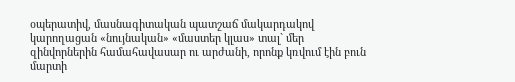օպերատիվ, մասնագիտական պատշաճ մակարդակով կարողացան «նույնական» «մաստեր կլաս» տալ` մեր զինվորներին համահավասար ու արժանի, որոնք կռվում էին բուն մարտի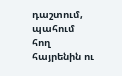դաշտում, պահում հող հայրենին ու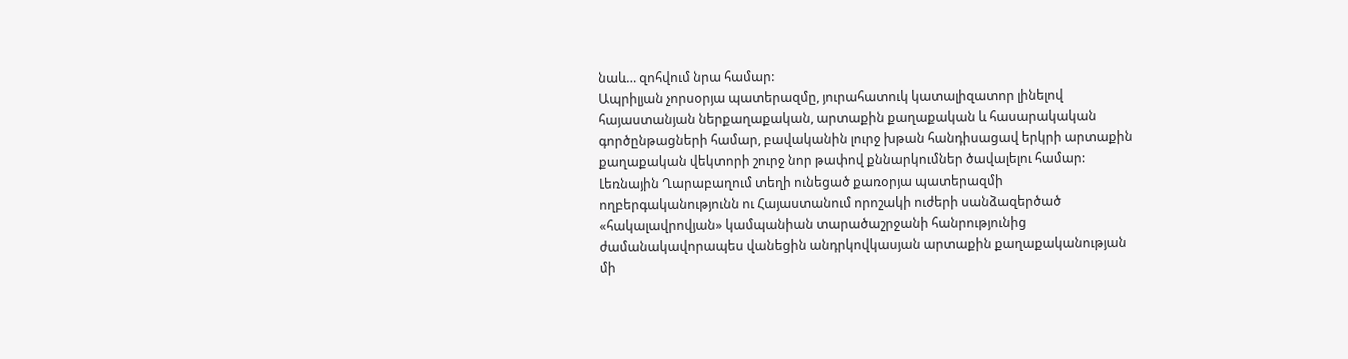նաև… զոհվում նրա համար:
Ապրիլյան չորսօրյա պատերազմը, յուրահատուկ կատալիզատոր լինելով հայաստանյան ներքաղաքական, արտաքին քաղաքական և հասարակական գործընթացների համար, բավականին լուրջ խթան հանդիսացավ երկրի արտաքին քաղաքական վեկտորի շուրջ նոր թափով քննարկումներ ծավալելու համար:
Լեռնային Ղարաբաղում տեղի ունեցած քառօրյա պատերազմի ողբերգականությունն ու Հայաստանում որոշակի ուժերի սանձազերծած «հակալավրովյան» կամպանիան տարածաշրջանի հանրությունից ժամանակավորապես վանեցին անդրկովկասյան արտաքին քաղաքականության մի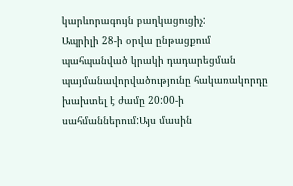կարևորագույն բաղկացուցիչ:
Ապրիլի 28-ի օրվա ընթացքում պահպանված կրակի դադարեցման պայմանավորվածությունը հակառակորդը խախտել է ժամը 20:00-ի սահմաններում:Այս մասին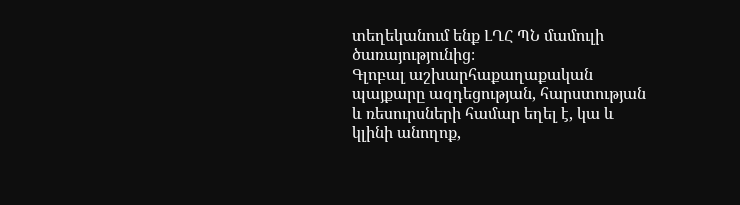տեղեկանում ենք ԼՂՀ ՊՆ մամուլի ծառայությունից։
Գլոբալ աշխարհաքաղաքական պայքարը ազդեցության, հարստության և ռեսուրսների համար եղել է, կա և կլինի անողոք,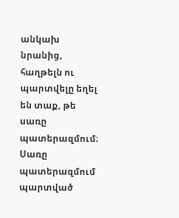անկախ նրանից, հաղթելն ու պարտվելը եղել են տաք, թե սառը պատերազմում։
Սառը պատերազմում պարտված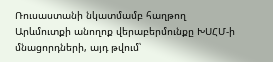Ռուսաստանի նկատմամբ հաղթող Արևմուտքի անողոք վերաբերմունքը ԽՍՀՄ-ի մնացորդների, այդ թվում՝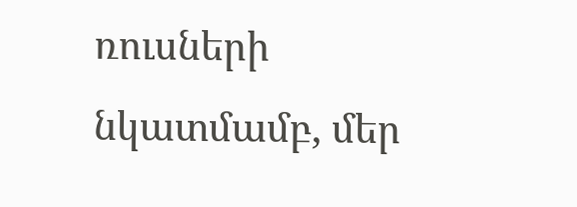ռուսների նկատմամբ, մեր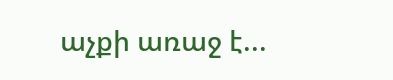աչքի առաջ է...